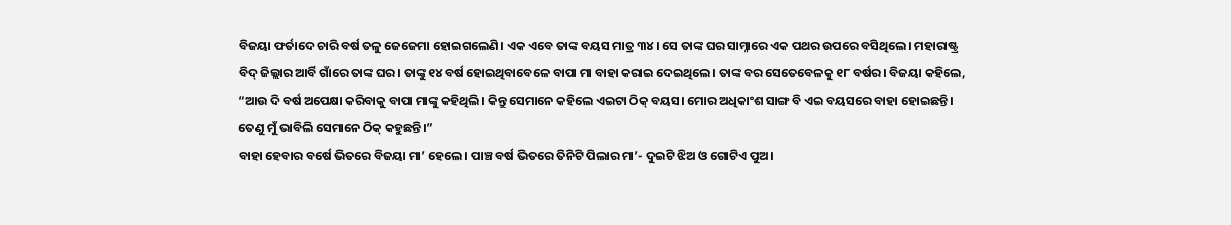ବିଜୟା ଫର୍ତାଦେ ଚାରି ବର୍ଷ ତଳୁ ଜେଜେମା ହୋଇଗଲେଣି। ଏକ ଏବେ ତାଙ୍କ ବୟସ ମାତ୍ର ୩୪। ସେ ତାଙ୍କ ଘର ସାମ୍ନାରେ ଏକ ପଥର ଉପରେ ବସିଥିଲେ। ମହାରାଷ୍ଟ୍ର ବିଦ୍ ଜିଲ୍ଲାର ଆର୍ବି ଗାଁରେ ତାଙ୍କ ଘର। ତାଙ୍କୁ ୧୪ ବର୍ଷ ହୋଇଥିବାବେଳେ ବାପା ମା ବାହା କରାଇ ଦେଇଥିଲେ। ତାଙ୍କ ବର ସେତେବେଳକୁ ୧୮ ବର୍ଷର। ବିଜୟା କହିଲେ, “ଆଉ ଦି ବର୍ଷ ଅପେକ୍ଷା କରିବାକୁ ବାପା ମାଙ୍କୁ କହିଥିଲି। କିନ୍ତୁ ସେମାନେ କହିଲେ ଏଇଟା ଠିକ୍ ବୟସ। ମୋର ଅଧିକାଂଶ ସାଙ୍ଗ ବି ଏଇ ବୟସରେ ବାହା ହୋଇଛନ୍ତି। ତେଣୁ ମୁଁ ଭାବିଲି ସେମାନେ ଠିକ୍ କହୁଛନ୍ତି।”
ବାହା ହେବାର ବର୍ଷେ ଭିତରେ ବିଜୟା ମା’ ହେଲେ। ପାଞ୍ଚ ବର୍ଷ ଭିତରେ ତିନିଟି ପିଲାର ମା’- ଦୁଇଟି ଝିଅ ଓ ଗୋଟିଏ ପୁଅ।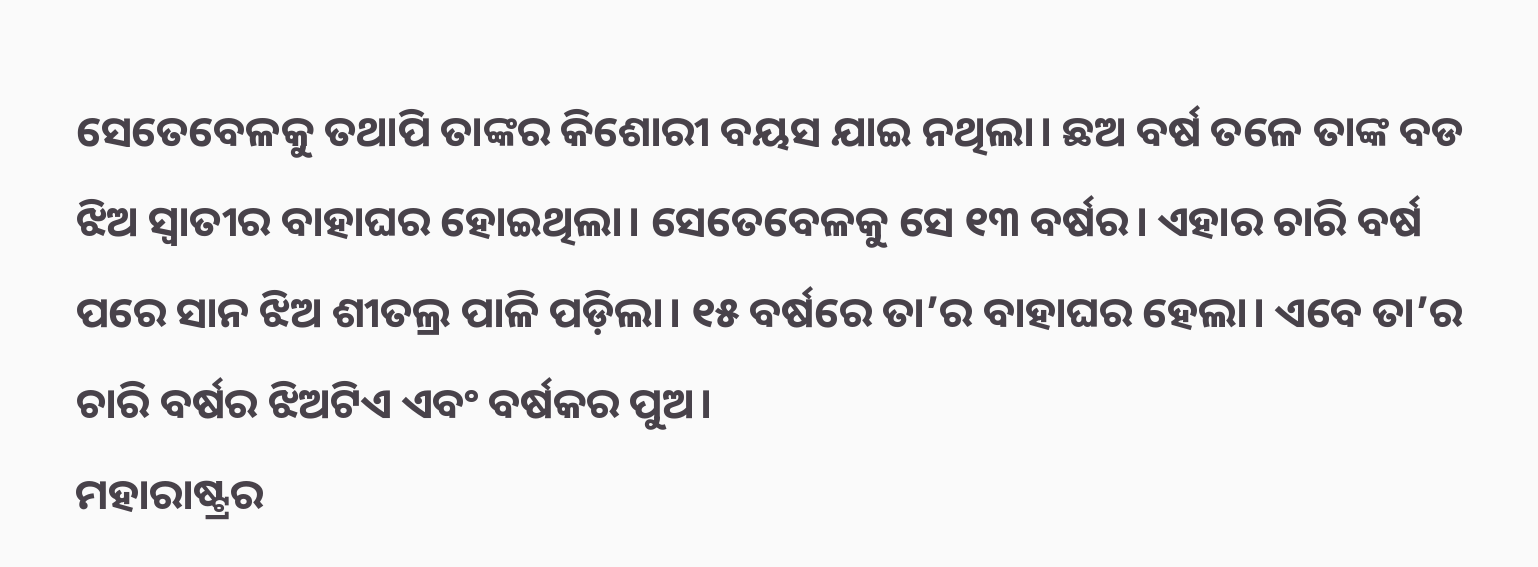ସେତେବେଳକୁ ତଥାପି ତାଙ୍କର କିଶୋରୀ ବୟସ ଯାଇ ନଥିଲା। ଛଅ ବର୍ଷ ତଳେ ତାଙ୍କ ବଡ ଝିଅ ସ୍ୱାତୀର ବାହାଘର ହୋଇଥିଲା। ସେତେବେଳକୁ ସେ ୧୩ ବର୍ଷର। ଏହାର ଚାରି ବର୍ଷ ପରେ ସାନ ଝିଅ ଶୀତଲ୍ର ପାଳି ପଡ଼ିଲା। ୧୫ ବର୍ଷରେ ତା’ର ବାହାଘର ହେଲା। ଏବେ ତା’ର ଚାରି ବର୍ଷର ଝିଅଟିଏ ଏବଂ ବର୍ଷକର ପୁଅ।
ମହାରାଷ୍ଟ୍ରର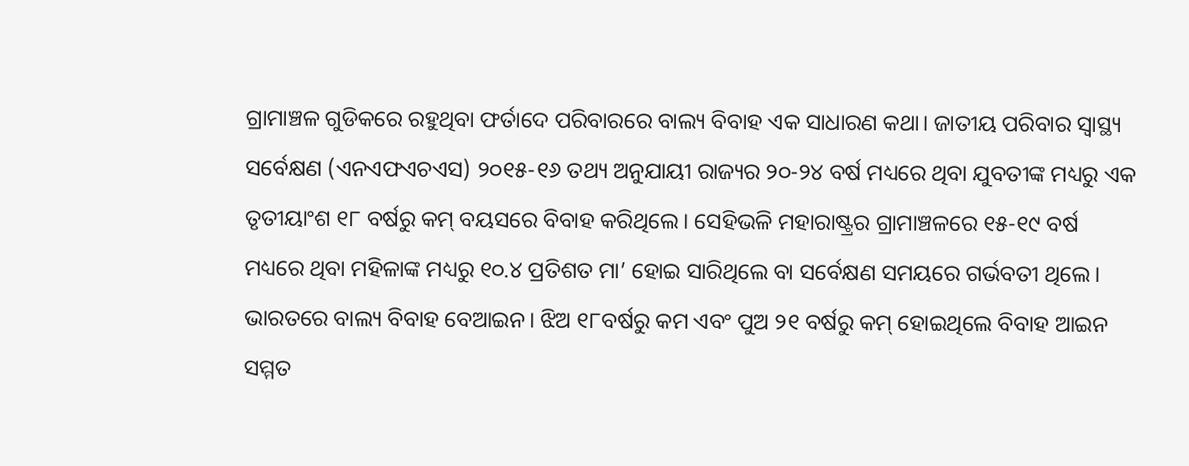ଗ୍ରାମାଞ୍ଚଳ ଗୁଡିକରେ ରହୁଥିବା ଫର୍ତାଦେ ପରିବାରରେ ବାଲ୍ୟ ବିବାହ ଏକ ସାଧାରଣ କଥା। ଜାତୀୟ ପରିବାର ସ୍ୱାସ୍ଥ୍ୟ ସର୍ବେକ୍ଷଣ (ଏନଏଫଏଚଏସ) ୨୦୧୫-୧୬ ତଥ୍ୟ ଅନୁଯାୟୀ ରାଜ୍ୟର ୨୦-୨୪ ବର୍ଷ ମଧ୍ୟରେ ଥିବା ଯୁବତୀଙ୍କ ମଧ୍ୟରୁ ଏକ ତୃତୀୟାଂଶ ୧୮ ବର୍ଷରୁ କମ୍ ବୟସରେ ବିବାହ କରିଥିଲେ। ସେହିଭଳି ମହାରାଷ୍ଟ୍ରର ଗ୍ରାମାଞ୍ଚଳରେ ୧୫-୧୯ ବର୍ଷ ମଧ୍ୟରେ ଥିବା ମହିଳାଙ୍କ ମଧ୍ୟରୁ ୧୦.୪ ପ୍ରତିଶତ ମା’ ହୋଇ ସାରିଥିଲେ ବା ସର୍ବେକ୍ଷଣ ସମୟରେ ଗର୍ଭବତୀ ଥିଲେ।
ଭାରତରେ ବାଲ୍ୟ ବିବାହ ବେଆଇନ। ଝିଅ ୧୮ବର୍ଷରୁ କମ ଏବଂ ପୁଅ ୨୧ ବର୍ଷରୁ କମ୍ ହୋଇଥିଲେ ବିବାହ ଆଇନ ସମ୍ମତ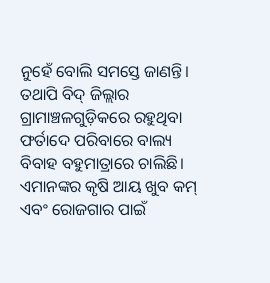ନୁହେଁ ବୋଲି ସମସ୍ତେ ଜାଣନ୍ତି। ତଥାପି ବିଦ୍ ଜିଲ୍ଲାର ଗ୍ରାମାଞ୍ଚଳଗୁଡ଼ିକରେ ରହୁଥିବା ଫର୍ତାଦେ ପରିବାରେ ବାଲ୍ୟ ବିବାହ ବହୁମାତ୍ରାରେ ଚାଲିଛି। ଏମାନଙ୍କର କୃଷି ଆୟ ଖୁବ କମ୍ ଏବଂ ରୋଜଗାର ପାଇଁ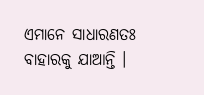ଏମାନେ ସାଧାରଣତଃ ବାହାରକୁ ଯାଆନ୍ତି ।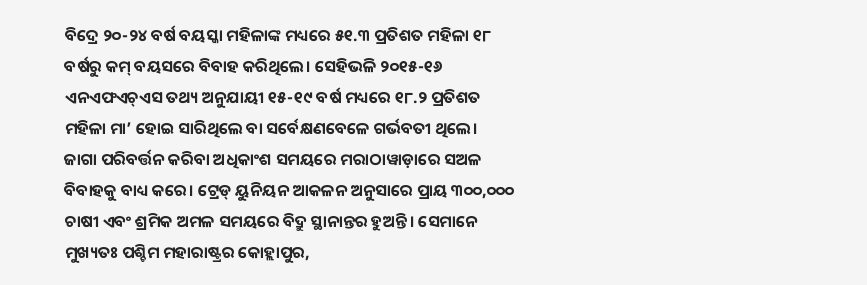ବିଦ୍ରେ ୨୦-୨୪ ବର୍ଷ ବୟସ୍କା ମହିଳାଙ୍କ ମଧ୍ୟରେ ୫୧.୩ ପ୍ରତିଶତ ମହିଳା ୧୮ ବର୍ଷରୁ କମ୍ ବୟସରେ ବିବାହ କରିଥିଲେ। ସେହିଭଳି ୨୦୧୫-୧୬ ଏନଏଫଏଚ୍ଏସ ତଥ୍ୟ ଅନୁଯାୟୀ ୧୫-୧୯ ବର୍ଷ ମଧ୍ୟରେ ୧୮.୨ ପ୍ରତିଶତ ମହିଳା ମା’ ହୋଇ ସାରିଥିଲେ ବା ସର୍ବେକ୍ଷଣବେଳେ ଗର୍ଭବତୀ ଥିଲେ।
ଜାଗା ପରିବର୍ତ୍ତନ କରିବା ଅଧିକାଂଶ ସମୟରେ ମରାଠାୱାଡ଼ାରେ ସଅଳ ବିବାହକୁ ବାଧ୍ୟ କରେ। ଟ୍ରେଡ୍ ୟୁନିୟନ ଆକଳନ ଅନୁସାରେ ପ୍ରାୟ ୩୦୦,୦୦୦ ଚାଷୀ ଏବଂ ଶ୍ରମିକ ଅମଳ ସମୟରେ ବିଦ୍ରୁ ସ୍ଥାନାନ୍ତର ହୁଅନ୍ତି। ସେମାନେ ମୁଖ୍ୟତଃ ପଶ୍ଚିମ ମହାରାଷ୍ଟ୍ରର କୋହ୍ଲାପୁର,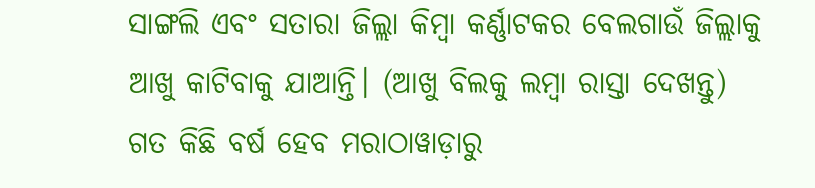ସାଙ୍ଗଲି ଏବଂ ସତାରା ଜିଲ୍ଲା କିମ୍ବା କର୍ଣ୍ଣାଟକର ବେଲଗାଉଁ ଜିଲ୍ଲାକୁ ଆଖୁ କାଟିବାକୁ ଯାଆନ୍ତି। (ଆଖୁ ବିଲକୁ ଲମ୍ବା ରାସ୍ତା ଦେଖନ୍ତୁ)
ଗତ କିଛି ବର୍ଷ ହେବ ମରାଠାୱାଡ଼ାରୁ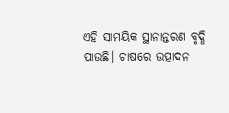ଏହି ସାମୟିକ ସ୍ଥାନାନ୍ତରଣ ବୃଦ୍ଧି ପାଉଛି। ଚାଷରେ ଉତ୍ପାଦନ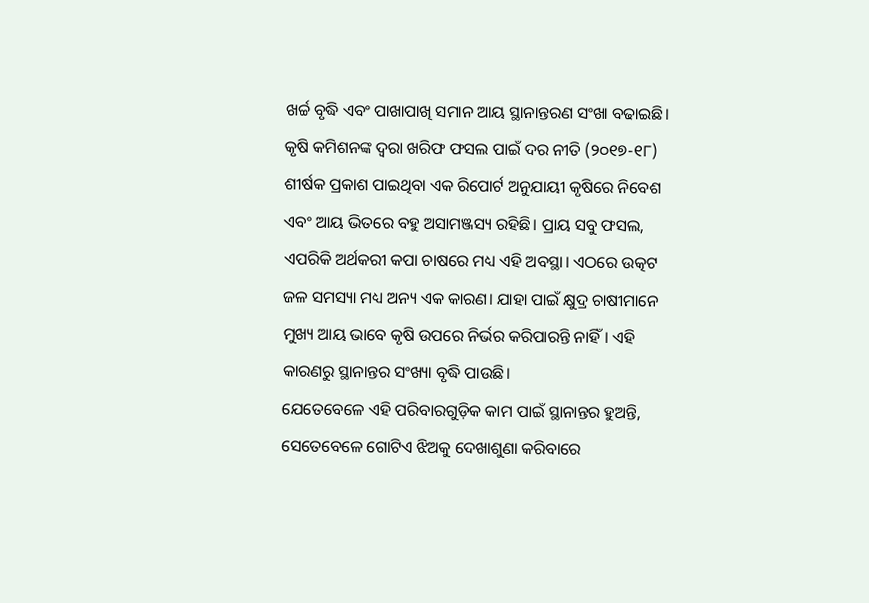ଖର୍ଚ୍ଚ ବୃଦ୍ଧି ଏବଂ ପାଖାପାଖି ସମାନ ଆୟ ସ୍ଥାନାନ୍ତରଣ ସଂଖା ବଢାଇଛି। କୃଷି କମିଶନଙ୍କ ଦ୍ୱରା ଖରିଫ ଫସଲ ପାଇଁ ଦର ନୀତି (୨୦୧୭-୧୮) ଶୀର୍ଷକ ପ୍ରକାଶ ପାଇଥିବା ଏକ ରିପୋର୍ଟ ଅନୁଯାୟୀ କୃଷିରେ ନିବେଶ ଏବଂ ଆୟ ଭିତରେ ବହୁ ଅସାମଞ୍ଜସ୍ୟ ରହିଛି। ପ୍ରାୟ ସବୁ ଫସଲ, ଏପରିକି ଅର୍ଥକରୀ କପା ଚାଷରେ ମଧ୍ୟ ଏହି ଅବସ୍ଥା। ଏଠରେ ଉତ୍କଟ ଜଳ ସମସ୍ୟା ମଧ୍ୟ ଅନ୍ୟ ଏକ କାରଣ। ଯାହା ପାଇଁ କ୍ଷୁଦ୍ର ଚାଷୀମାନେ ମୁଖ୍ୟ ଆୟ ଭାବେ କୃଷି ଉପରେ ନିର୍ଭର କରିପାରନ୍ତି ନାହିଁ। ଏହି କାରଣରୁ ସ୍ଥାନାନ୍ତର ସଂଖ୍ୟା ବୃଦ୍ଧି ପାଉଛି।
ଯେତେବେଳେ ଏହି ପରିବାରଗୁଡ଼ିକ କାମ ପାଇଁ ସ୍ଥାନାନ୍ତର ହୁଅନ୍ତି, ସେତେବେଳେ ଗୋଟିଏ ଝିଅକୁ ଦେଖାଶୁଣା କରିବାରେ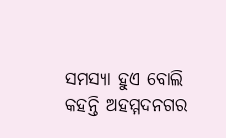ସମସ୍ୟା ହୁଏ ବୋଲି କହନ୍ତି ଅହମ୍ମଦନଗର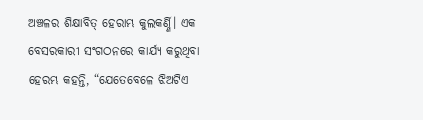ଅଞ୍ଚଳର ଶିକ୍ଷାବିତ୍ ହେରାମ୍ଭ କୁଲକର୍ଣ୍ଣି। ଏକ ବେସରକାରୀ ସଂଗଠନରେ କାର୍ଯ୍ୟ କରୁଥିବା ହେରମ୍ଭ କହନ୍ତି, “ଯେତେବେଳେ ଝିଅଟିଏ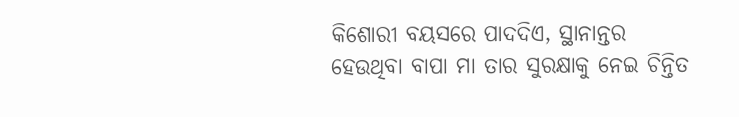କିଶୋରୀ ବୟସରେ ପାଦଦିଏ, ସ୍ଥାନାନ୍ତର ହେଉଥିବା ବାପା ମା ତାର ସୁରକ୍ଷାକୁ ନେଇ ଚିନ୍ତିତ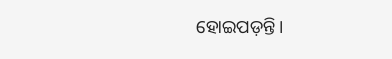ହୋଇପଡ଼ନ୍ତି।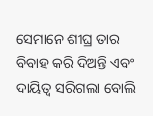ସେମାନେ ଶୀଘ୍ର ତାର ବିବାହ କରି ଦିଅନ୍ତି ଏବଂ ଦାୟିତ୍ଵ ସରିଗଲା ବୋଲି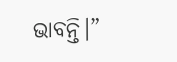ଭାବନ୍ତି।”